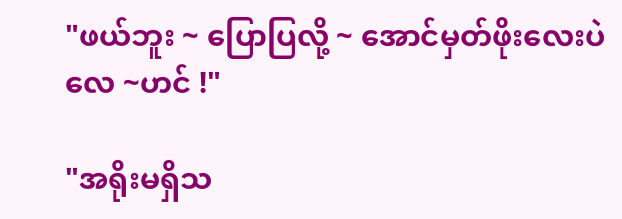"ဖယ်ဘူး ~ ပြောပြလို့ ~ အောင်မှတ်ဖိုးလေးပဲလေ ~ဟင် !"

"အရိုးမရှိသ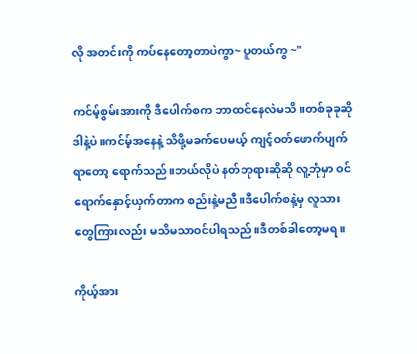လို အတင်းကို ကပ်နေတော့တာပဲကွာ~ ပူတယ်ကွ ~"

ကင်မ့်စွမ်းအားကို ဒီပေါက်စက ဘာထင်နေလဲမသိ။တစ်ခုခုဆို ဒါနဲ့ပဲ။ကင်မ့်အနေနဲ့ သိဖို့မခက်ပေမယ့် ကျင့်ဝတ်ဖောက်ပျက်ရာတော့ ရောက်သည်။ဘယ်လိုပဲ နတ်ဘုရားဆိုဆို လူ့ဘုံမှာ ဝင်ရောက်နှောင့်ယှက်တာက စည်းနဲ့မညီ။ဒီပေါက်စနဲ့မှ လူသားတွေကြားလည်း မသိမသာဝင်ပါရသည်။ဒီတစ်ခါတော့မရ။

ကိုယ့်အား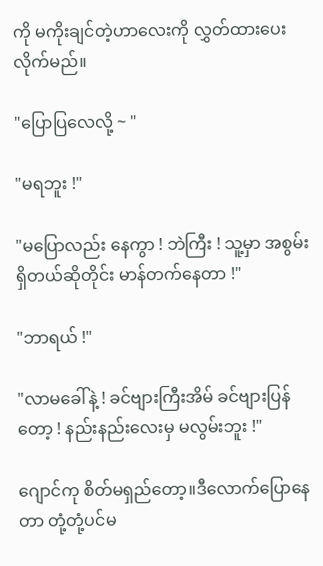ကို မကိုးချင်တဲ့ဟာလေးကို လွှတ်ထားပေးလိုက်မည်။

"ပြောပြလေလို့ ~ "

"မရဘူး !"

"မပြောလည်း နေကွာ ! ဘဲကြီး ! သူ့မှာ အစွမ်းရှိတယ်ဆိုတိုင်း မာန်တက်နေတာ !"

"ဘာရယ် !"

"လာမခေါ်နဲ့ ! ခင်ဗျားကြီးအိမ် ခင်ဗျားပြန်တော့ ! နည်းနည်းလေးမှ မလွမ်းဘူး !"

ဂျောင်ကု စိတ်မရှည်တော့။ဒီလောက်ပြောနေတာ တုံ့တုံ့ပင်မ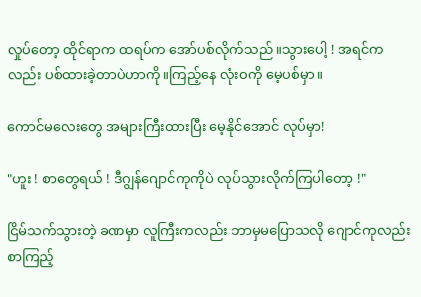လှုပ်တော့ ထိုင်ရာက ထရပ်က အော်ပစ်လိုက်သည်။သွားပေါ့ ! အရင်ကလည်း ပစ်ထားခဲ့တာပဲဟာကို။ကြည့်နေ လုံးဝကို မေ့ပစ်မှာ။

ကောင်မလေးတွေ အများကြီးထားပြီး မေ့နိုင်အောင် လုပ်မှာ!

"ဟူး ! စာတွေရယ် ! ဒီဂျွန်ဂျောင်ကုကိုပဲ လုပ်သွားလိုက်ကြပါတော့ !"

ငြိမ်သက်သွားတဲ့ ခဏမှာ လူကြီးကလည်း ဘာမှမပြောသလို ဂျောင်ကုလည်း စာကြည့်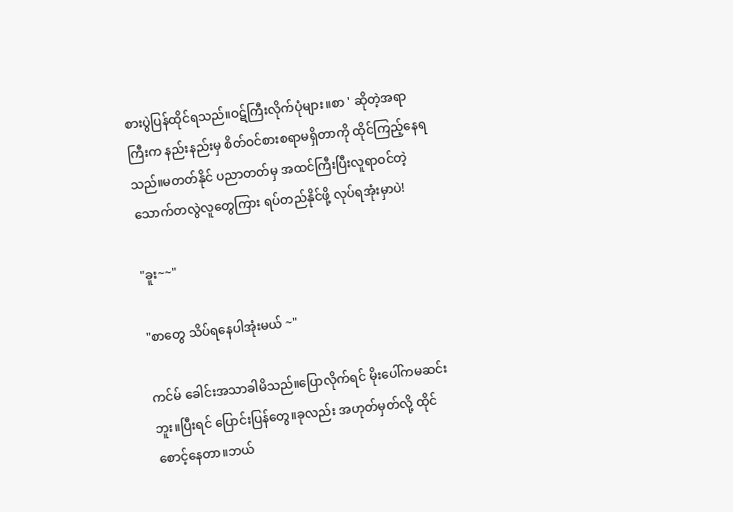စားပွဲပြန်ထိုင်ရသည်။ဝဋ်ကြီးလိုက်ပုံများ။စာ ' ဆိုတဲ့အရာကြီးက နည်းနည်းမှ စိတ်ဝင်စားစရာမရှိတာကို ထိုင်ကြည့်နေရသည်။မတတ်နိုင် ပညာတတ်မှ အထင်ကြီးပြီးလူရာဝင်တဲ့ သောက်တလွဲလူတွေကြား ရပ်တည်နိုင်ဖို့ လုပ်ရအုံးမှာပဲ!

"ခူး~~"

"စာတွေ သိပ်ရနေပါအုံးမယ် ~"

ကင်မ် ခေါင်းအသာခါမိသည်။ပြောလိုက်ရင် မိုးပေါ်ကမဆင်းဘူး။ပြီးရင် ပြောင်းပြန်တွေ။ခုလည်း အဟုတ်မှတ်လို့ ထိုင်စောင့်နေတာ။ဘယ်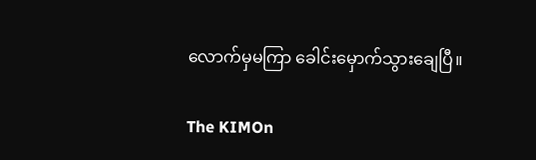လောက်မှမကြာ ခေါင်းမှောက်သွားချေပြီ။

The KIMOn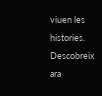viuen les histories. Descobreix ara